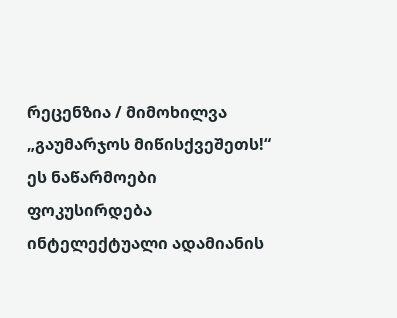რეცენზია / მიმოხილვა
„გაუმარჯოს მიწისქვეშეთს!“
ეს ნაწარმოები ფოკუსირდება ინტელექტუალი ადამიანის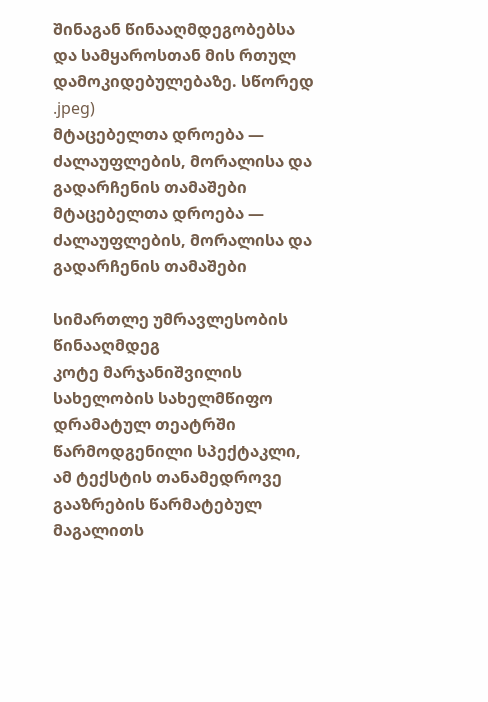შინაგან წინააღმდეგობებსა და სამყაროსთან მის რთულ დამოკიდებულებაზე. სწორედ
.jpeg)
მტაცებელთა დროება — ძალაუფლების, მორალისა და გადარჩენის თამაშები
მტაცებელთა დროება — ძალაუფლების, მორალისა და გადარჩენის თამაშები

სიმართლე უმრავლესობის წინააღმდეგ
კოტე მარჯანიშვილის სახელობის სახელმწიფო დრამატულ თეატრში წარმოდგენილი სპექტაკლი, ამ ტექსტის თანამედროვე გააზრების წარმატებულ მაგალითს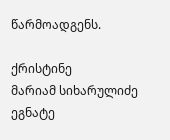წარმოადგენს.

ქრისტინე
მარიამ სიხარულიძე ეგნატე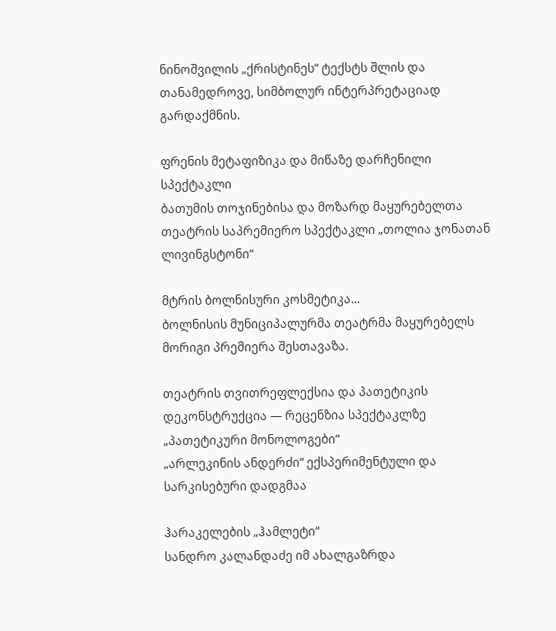ნინოშვილის „ქრისტინეს“ ტექსტს შლის და თანამედროვე, სიმბოლურ ინტერპრეტაციად გარდაქმნის.

ფრენის მეტაფიზიკა და მიწაზე დარჩენილი სპექტაკლი
ბათუმის თოჯინებისა და მოზარდ მაყურებელთა თეატრის საპრემიერო სპექტაკლი „თოლია ჯონათან ლივინგსტონი“

მტრის ბოლნისური კოსმეტიკა...
ბოლნისის მუნიციპალურმა თეატრმა მაყურებელს მორიგი პრემიერა შესთავაზა.

თეატრის თვითრეფლექსია და პათეტიკის დეკონსტრუქცია — რეცენზია სპექტაკლზე „პათეტიკური მონოლოგები“
„არლეკინის ანდერძი“ ექსპერიმენტული და სარკისებური დადგმაა

ჰარაკელების „ჰამლეტი“
სანდრო კალანდაძე იმ ახალგაზრდა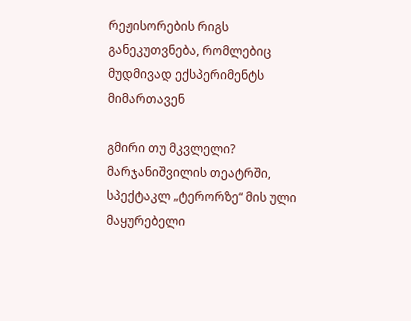რეჟისორების რიგს განეკუთვნება, რომლებიც მუდმივად ექსპერიმენტს მიმართავენ

გმირი თუ მკვლელი?
მარჯანიშვილის თეატრში, სპექტაკლ „ტერორზე“ მის ული მაყურებელი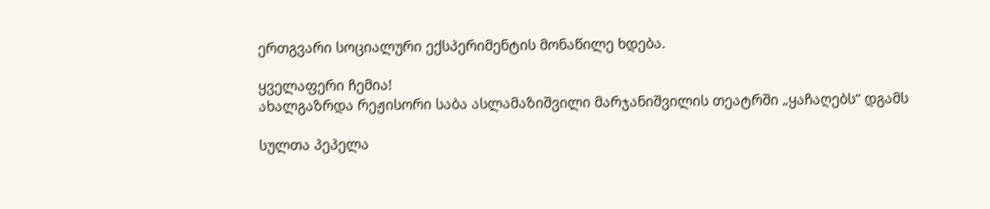ერთგვარი სოციალური ექსპერიმენტის მონაწილე ხდება.

ყველაფერი ჩემია!
ახალგაზრდა რეჟისორი საბა ასლამაზიშვილი მარჯანიშვილის თეატრში „ყაჩაღებს“ დგამს

სულთა პეპელა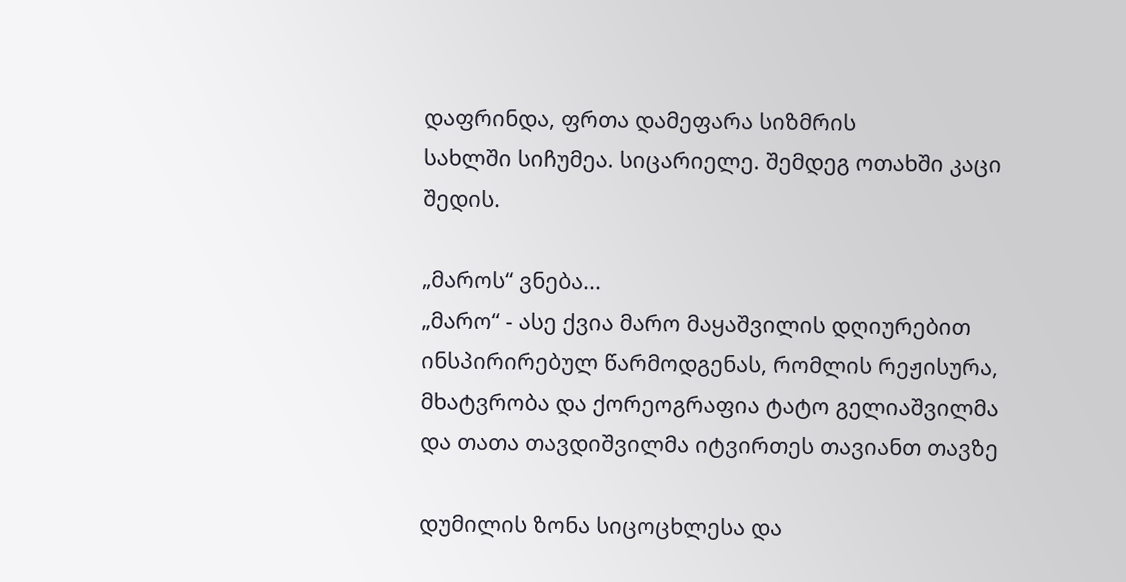დაფრინდა, ფრთა დამეფარა სიზმრის
სახლში სიჩუმეა. სიცარიელე. შემდეგ ოთახში კაცი შედის.

„მაროს“ ვნება...
„მარო“ - ასე ქვია მარო მაყაშვილის დღიურებით ინსპირირებულ წარმოდგენას, რომლის რეჟისურა, მხატვრობა და ქორეოგრაფია ტატო გელიაშვილმა და თათა თავდიშვილმა იტვირთეს თავიანთ თავზე

დუმილის ზონა სიცოცხლესა და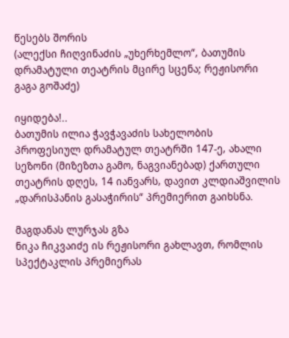წესებს შორის
(ალექსი ჩიღვინაძის „უხერხემლო“, ბათუმის დრამატული თეატრის მცირე სცენა; რეჟისორი გაგა გოშაძე)

იყიდება!..
ბათუმის ილია ჭავჭავაძის სახელობის პროფესიულ დრამატულ თეატრში 147-ე, ახალი სეზონი (მიზეზთა გამო, ნაგვიანებად) ქართული თეატრის დღეს, 14 იანვარს, დავით კლდიაშვილის „დარისპანის გასაჭირის“ პრემიერით გაიხსნა.

მაგდანას ლურჯას გზა
ნიკა ჩიკვაიძე ის რეჟისორი გახლავთ, რომლის სპექტაკლის პრემიერას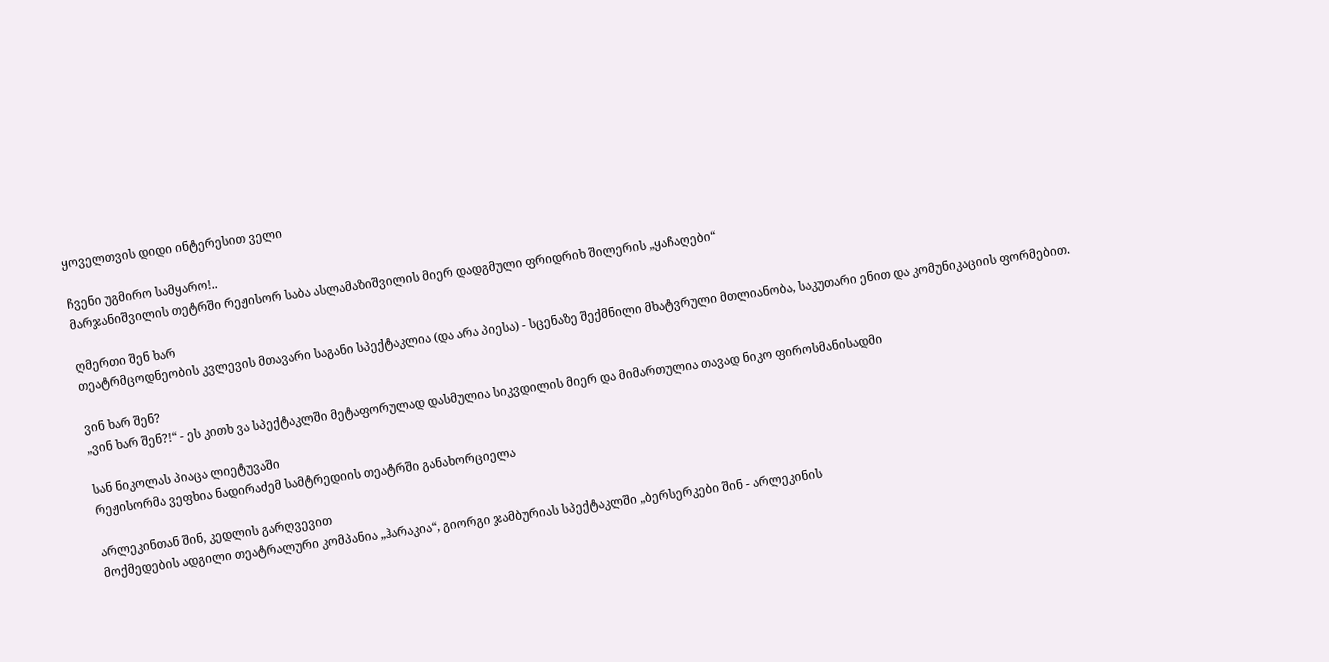ყოველთვის დიდი ინტერესით ველი

ჩვენი უგმირო სამყარო!..
მარჯანიშვილის თეტრში რეჟისორ საბა ასლამაზიშვილის მიერ დადგმული ფრიდრიხ შილერის „ყაჩაღები“

ღმერთი შენ ხარ
თეატრმცოდნეობის კვლევის მთავარი საგანი სპექტაკლია (და არა პიესა) - სცენაზე შექმნილი მხატვრული მთლიანობა, საკუთარი ენით და კომუნიკაციის ფორმებით.

ვინ ხარ შენ?
„ვინ ხარ შენ?!“ - ეს კითხ ვა სპექტაკლში მეტაფორულად დასმულია სიკვდილის მიერ და მიმართულია თავად ნიკო ფიროსმანისადმი

სან ნიკოლას პიაცა ლიეტუვაში
რეჟისორმა ვეფხია ნადირაძემ სამტრედიის თეატრში განახორციელა

არლეკინთან შინ, კედლის გარღვევით
მოქმედების ადგილი თეატრალური კომპანია „ჰარაკია“, გიორგი ჯამბურიას სპექტაკლში „ბერსერკები შინ - არლეკინის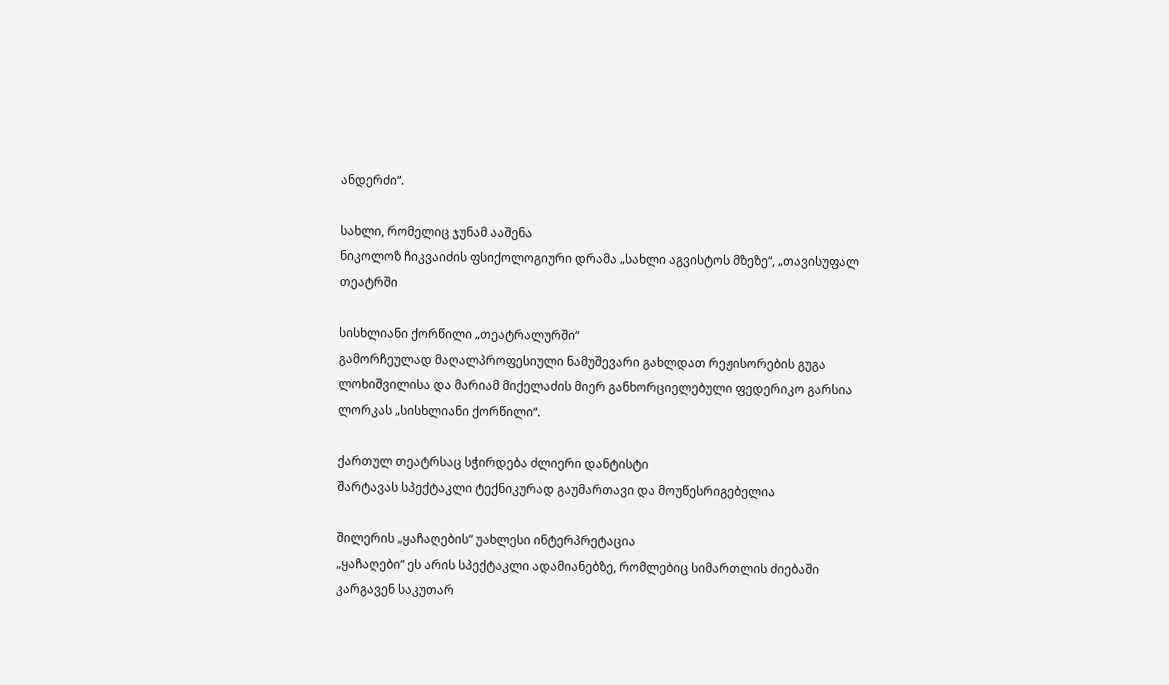ანდერძი“.

სახლი, რომელიც ჯუნამ ააშენა
ნიკოლოზ ჩიკვაიძის ფსიქოლოგიური დრამა „სახლი აგვისტოს მზეზე“, „თავისუფალ თეატრში

სისხლიანი ქორწილი „თეატრალურში“
გამორჩეულად მაღალპროფესიული ნამუშევარი გახლდათ რეჟისორების გუგა ლოხიშვილისა და მარიამ მიქელაძის მიერ განხორციელებული ფედერიკო გარსია ლორკას „სისხლიანი ქორწილი“.

ქართულ თეატრსაც სჭირდება ძლიერი დანტისტი
შარტავას სპექტაკლი ტექნიკურად გაუმართავი და მოუწესრიგებელია

შილერის „ყაჩაღების“ უახლესი ინტერპრეტაცია
„ყაჩაღები“ ეს არის სპექტაკლი ადამიანებზე, რომლებიც სიმართლის ძიებაში კარგავენ საკუთარ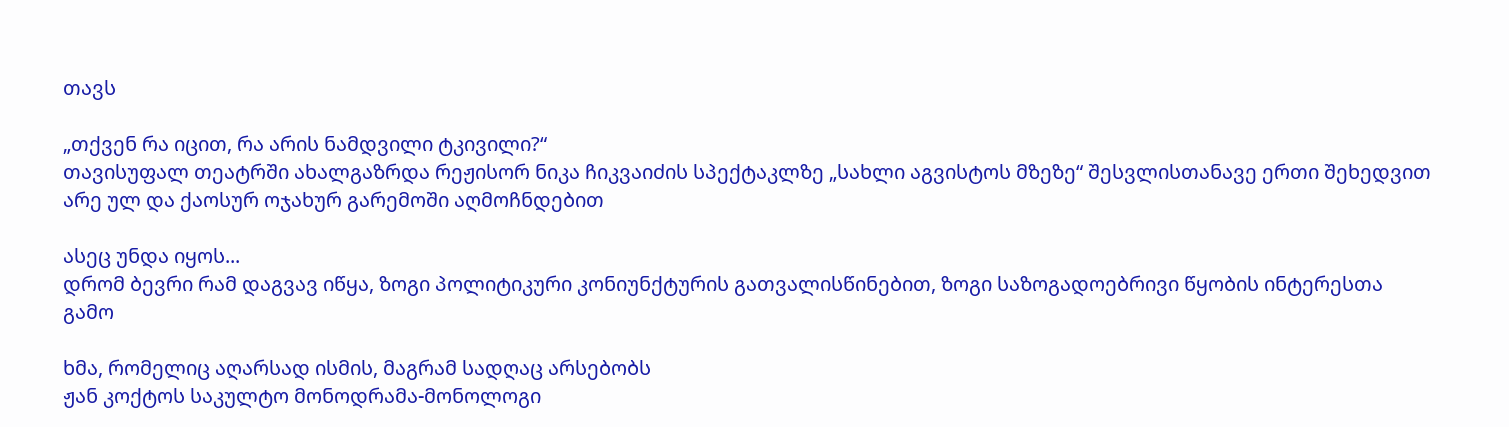თავს

„თქვენ რა იცით, რა არის ნამდვილი ტკივილი?“
თავისუფალ თეატრში ახალგაზრდა რეჟისორ ნიკა ჩიკვაიძის სპექტაკლზე „სახლი აგვისტოს მზეზე“ შესვლისთანავე ერთი შეხედვით არე ულ და ქაოსურ ოჯახურ გარემოში აღმოჩნდებით

ასეც უნდა იყოს...
დრომ ბევრი რამ დაგვავ იწყა, ზოგი პოლიტიკური კონიუნქტურის გათვალისწინებით, ზოგი საზოგადოებრივი წყობის ინტერესთა გამო

ხმა, რომელიც აღარსად ისმის, მაგრამ სადღაც არსებობს
ჟან კოქტოს საკულტო მონოდრამა-მონოლოგი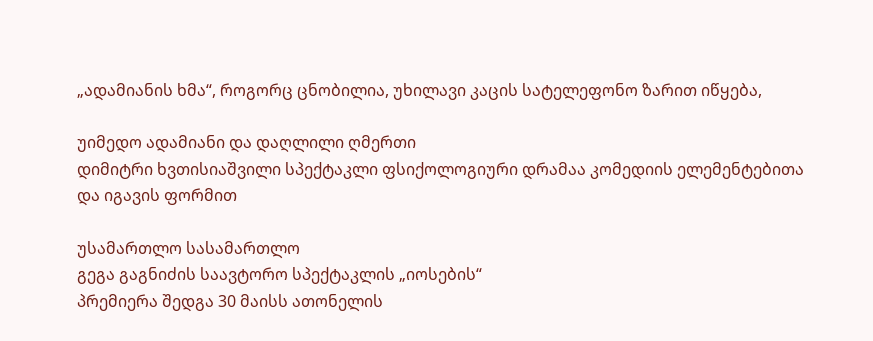„ადამიანის ხმა“, როგორც ცნობილია, უხილავი კაცის სატელეფონო ზარით იწყება,

უიმედო ადამიანი და დაღლილი ღმერთი
დიმიტრი ხვთისიაშვილი სპექტაკლი ფსიქოლოგიური დრამაა კომედიის ელემენტებითა და იგავის ფორმით

უსამართლო სასამართლო
გეგა გაგნიძის საავტორო სპექტაკლის „იოსების“
პრემიერა შედგა 30 მაისს ათონელის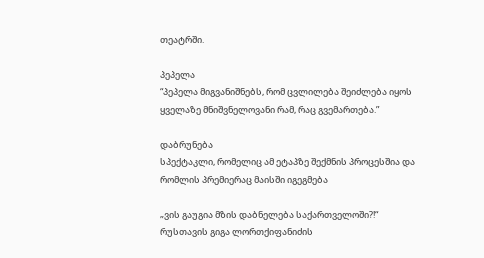თეატრში.

პეპელა
“პეპელა მიგვანიშნებს, რომ ცვლილება შეიძლება იყოს ყველაზე მნიშვნელოვანი რამ, რაც გვემართება.”

დაბრუნება
სპექტაკლი, რომელიც ამ ეტაპზე შექმნის პროცესშია და რომლის პრემიერაც მაისში იგეგმება

„ვის გაუგია მზის დაბნელება საქართველოში?!“
რუსთავის გიგა ლორთქიფანიძის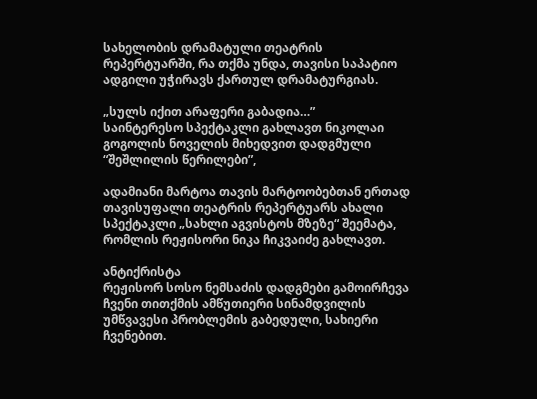სახელობის დრამატული თეატრის რეპერტუარში, რა თქმა უნდა, თავისი საპატიო ადგილი უჭირავს ქართულ დრამატურგიას.

„სულს იქით არაფერი გაბადია…”
საინტერესო სპექტაკლი გახლავთ ნიკოლაი გოგოლის ნოველის მიხედვით დადგმული “შეშლილის წერილები”,

ადამიანი მარტოა თავის მარტოობებთან ერთად
თავისუფალი თეატრის რეპერტუარს ახალი სპექტაკლი „სახლი აგვისტოს მზეზე“ შეემატა, რომლის რეჟისორი ნიკა ჩიკვაიძე გახლავთ.

ანტიქრისტა
რეჟისორ სოსო ნემსაძის დადგმები გამოირჩევა ჩვენი თითქმის ამწუთიერი სინამდვილის უმწვავესი პრობლემის გაბედული, სახიერი ჩვენებით.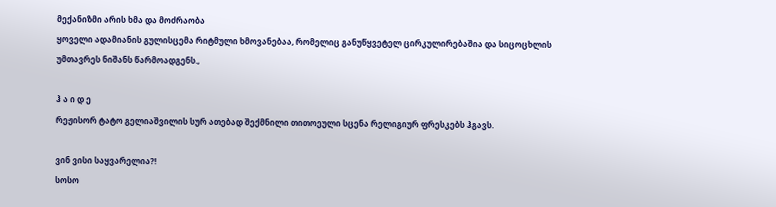მექანიზმი არის ხმა და მოძრაობა
ყოველი ადამიანის გულისცემა რიტმული ხმოვანებაა, რომელიც განუწყვეტელ ცირკულირებაშია და სიცოცხლის უმთავრეს ნიშანს წარმოადგენს.,

ჰ ა ი დ ე
რეჟისორ ტატო გელიაშვილის სურ ათებად შექმნილი თითოეული სცენა რელიგიურ ფრესკებს ჰგავს.

ვინ ვისი საყვარელია?!
სოსო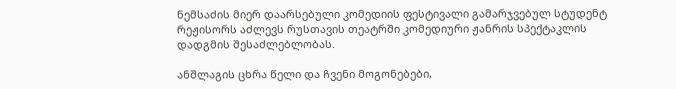ნემსაძის მიერ დაარსებული კომედიის ფესტივალი გამარჯვებულ სტუდენტ რეჟისორს აძლევს რუსთავის თეატრში კომედიური ჟანრის სპექტაკლის დადგმის შესაძლებლობას.

ანშლაგის ცხრა წელი და ჩვენი მოგონებები,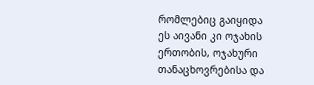რომლებიც გაიყიდა
ეს აივანი კი ოჯახის ერთობის, ოჯახური თანაცხოვრებისა და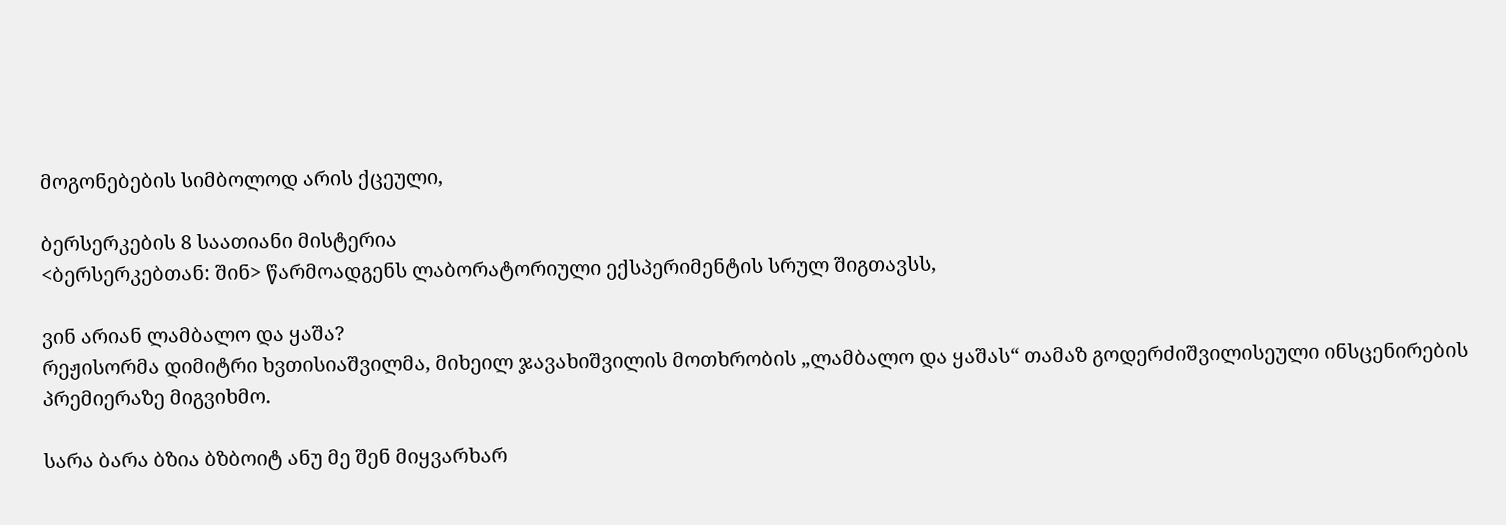მოგონებების სიმბოლოდ არის ქცეული,

ბერსერკების 8 საათიანი მისტერია
<ბერსერკებთან: შინ> წარმოადგენს ლაბორატორიული ექსპერიმენტის სრულ შიგთავსს,

ვინ არიან ლამბალო და ყაშა?
რეჟისორმა დიმიტრი ხვთისიაშვილმა, მიხეილ ჯავახიშვილის მოთხრობის „ლამბალო და ყაშას“ თამაზ გოდერძიშვილისეული ინსცენირების პრემიერაზე მიგვიხმო.

სარა ბარა ბზია ბზბოიტ ანუ მე შენ მიყვარხარ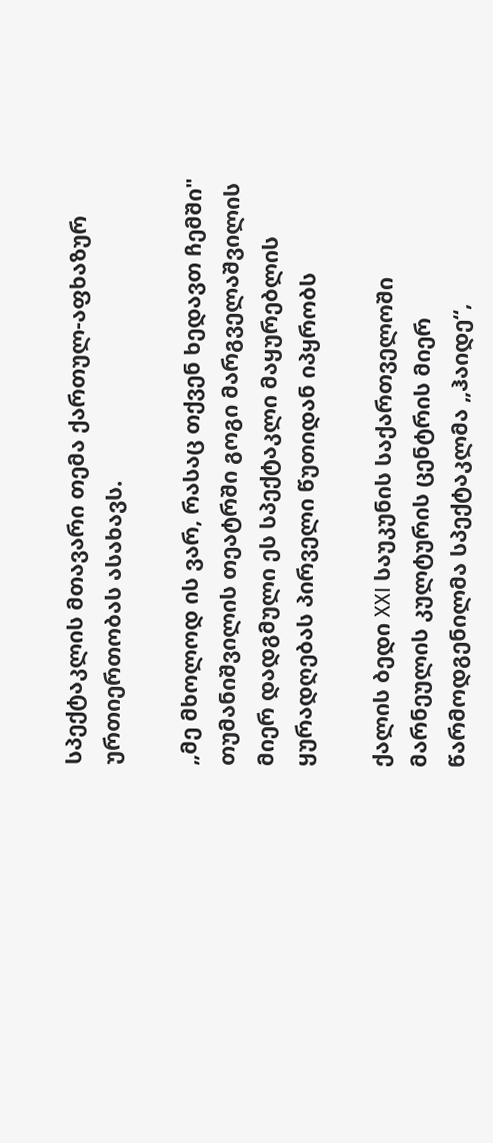სპექტაკლის მთავარი თემა ქართულ-აფხაზურ ურთიერთობას ასახავს.

„მე მხოლოდ ის ვარ, რასაც თქვენ ხედავთ ჩემში"
თუმანიშვილის თეატრში გოგი მარგველაშვილის მიერ დადგმული ეს სპექტაკლი მაყურებლის ყურადღებას პირველი წუთიდან იპყრობს

ქალის ბედი XXI საუკუნის საქართველოში
მარნეულის კულტურის ცენტრის მიერ წარმოდგენილმა სპექტაკლმა „ჰაიდე“,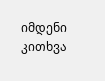იმდენი კითხვა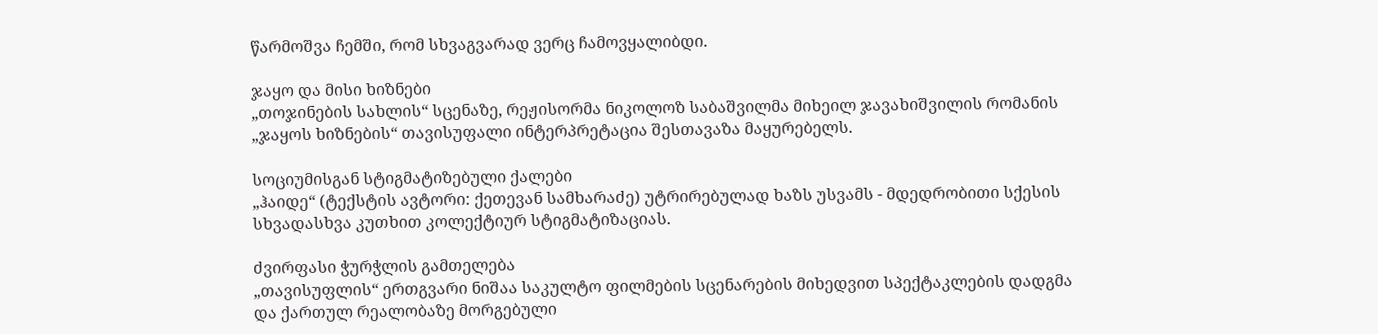წარმოშვა ჩემში, რომ სხვაგვარად ვერც ჩამოვყალიბდი.

ჯაყო და მისი ხიზნები
„თოჯინების სახლის“ სცენაზე, რეჟისორმა ნიკოლოზ საბაშვილმა მიხეილ ჯავახიშვილის რომანის „ჯაყოს ხიზნების“ თავისუფალი ინტერპრეტაცია შესთავაზა მაყურებელს.

სოციუმისგან სტიგმატიზებული ქალები
„ჰაიდე“ (ტექსტის ავტორი: ქეთევან სამხარაძე) უტრირებულად ხაზს უსვამს - მდედრობითი სქესის სხვადასხვა კუთხით კოლექტიურ სტიგმატიზაციას.

ძვირფასი ჭურჭლის გამთელება
„თავისუფლის“ ერთგვარი ნიშაა საკულტო ფილმების სცენარების მიხედვით სპექტაკლების დადგმა და ქართულ რეალობაზე მორგებული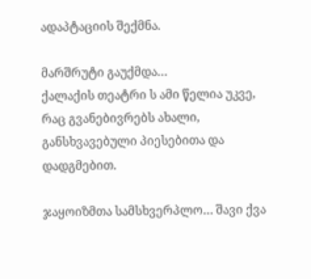ადაპტაციის შექმნა.

მარშრუტი გაუქმდა…
ქალაქის თეატრი ს ამი წელია უკვე, რაც გვანებივრებს ახალი, განსხვავებული პიესებითა და დადგმებით.

ჯაყოიზმთა სამსხვერპლო… შავი ქვა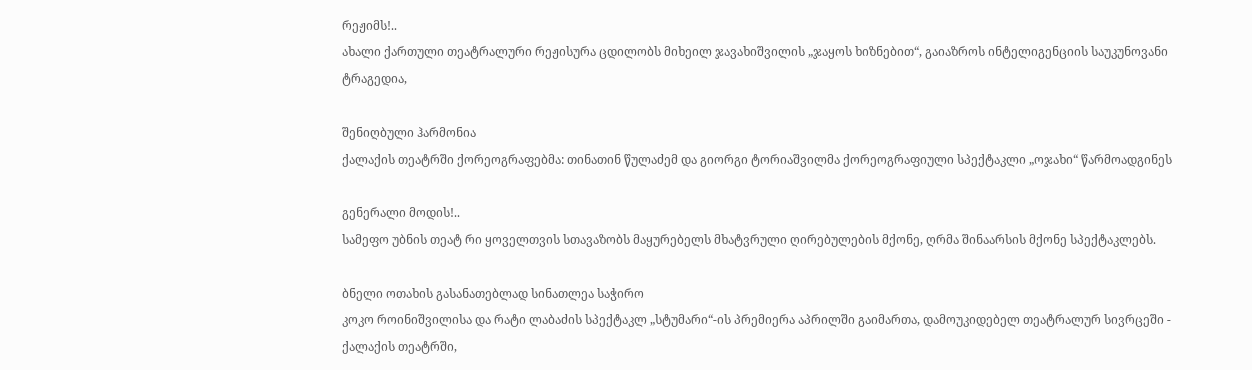რეჟიმს!..
ახალი ქართული თეატრალური რეჟისურა ცდილობს მიხეილ ჯავახიშვილის „ჯაყოს ხიზნებით“, გაიაზროს ინტელიგენციის საუკუნოვანი ტრაგედია,

შენიღბული ჰარმონია
ქალაქის თეატრში ქორეოგრაფებმა: თინათინ წულაძემ და გიორგი ტორიაშვილმა ქორეოგრაფიული სპექტაკლი „ოჯახი“ წარმოადგინეს

გენერალი მოდის!..
სამეფო უბნის თეატ რი ყოველთვის სთავაზობს მაყურებელს მხატვრული ღირებულების მქონე, ღრმა შინაარსის მქონე სპექტაკლებს.

ბნელი ოთახის გასანათებლად სინათლეა საჭირო
კოკო როინიშვილისა და რატი ლაბაძის სპექტაკლ „სტუმარი“-ის პრემიერა აპრილში გაიმართა, დამოუკიდებელ თეატრალურ სივრცეში - ქალაქის თეატრში,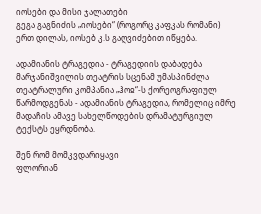იოსები და მისი ჯალათები
გეგა გაგნიძის „იოსები“ (როგორც კაფკას რომანი) ერთ დილას, იოსებ კ.ს გაღვიძებით იწყება.

ადამიანის ტრაგედია - ტრაგედიის დაბადება
მარჯანიშვილის თეატრის სცენამ უმასპინძლა თეატრალური კომპანია „ჰოჲ“-ს ქორეოგრაფიულ წარმოდგენას - ადამიანის ტრაგედია, რომელიც იმრე მადაჩის ამავე სახელწოდების დრამატურგიულ ტექსტს ეყრდნობა.

შენ რომ მომკვდარიყავი
ფლორიან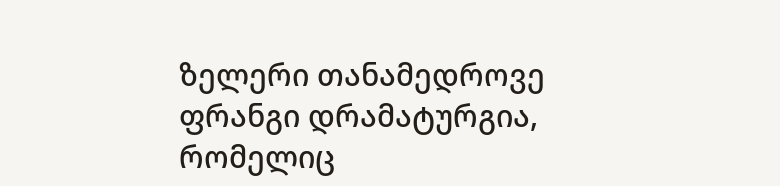ზელერი თანამედროვე ფრანგი დრამატურგია, რომელიც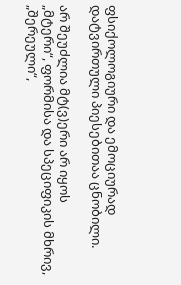ფსიქოლოგიური და ემოციურად დატვირთული პიესებითაა ცნობილი.

არ შეუძლია მტ(ვ)ერი არ იყოს
„მტერი“, ფორმისა და სპეციფიკის მხრივ, „შერეული“,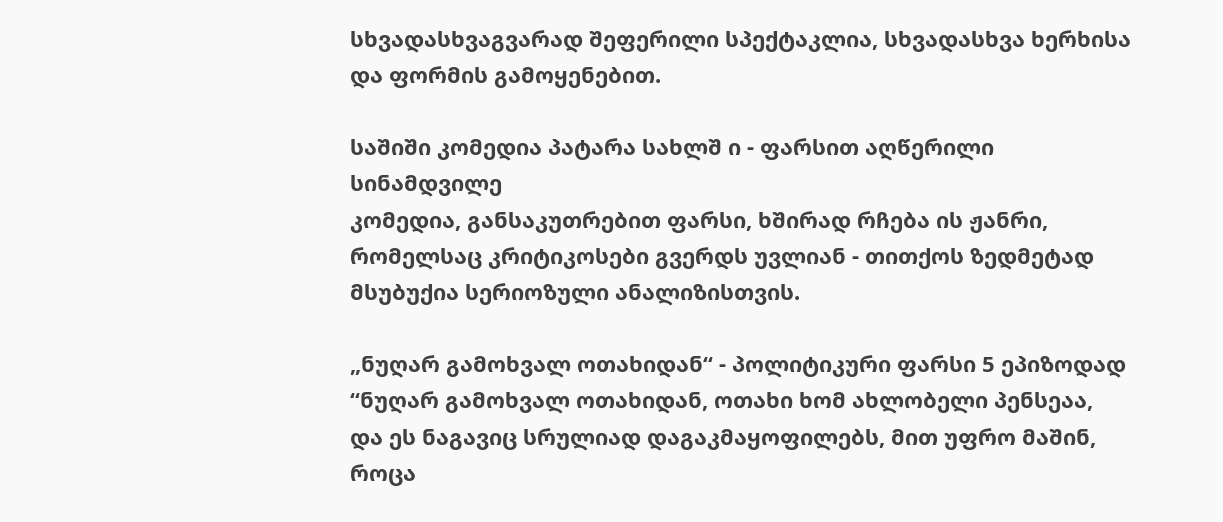სხვადასხვაგვარად შეფერილი სპექტაკლია, სხვადასხვა ხერხისა და ფორმის გამოყენებით.

საშიში კომედია პატარა სახლშ ი - ფარსით აღწერილი სინამდვილე
კომედია, განსაკუთრებით ფარსი, ხშირად რჩება ის ჟანრი, რომელსაც კრიტიკოსები გვერდს უვლიან - თითქოს ზედმეტად მსუბუქია სერიოზული ანალიზისთვის.

„ნუღარ გამოხვალ ოთახიდან“ - პოლიტიკური ფარსი 5 ეპიზოდად
“ნუღარ გამოხვალ ოთახიდან, ოთახი ხომ ახლობელი პენსეაა,
და ეს ნაგავიც სრულიად დაგაკმაყოფილებს, მით უფრო მაშინ, როცა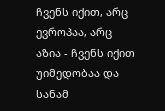ჩვენს იქით, არც ევროპაა, არც აზია - ჩვენს იქით უიმედობაა და სანამ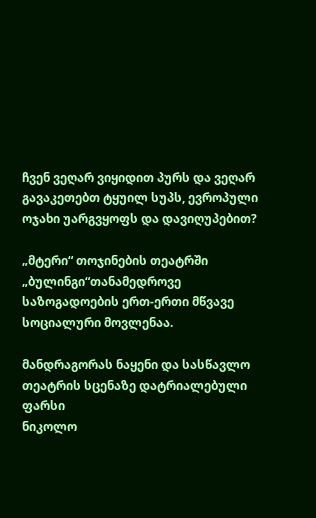ჩვენ ვეღარ ვიყიდით პურს და ვეღარ გავაკეთებთ ტყუილ სუპს, ევროპული ოჯახი უარგვყოფს და დავიღუპებით?

„მტერი“ თოჯინების თეატრში
„ბულინგი“თანამედროვე საზოგადოების ერთ-ერთი მწვავე სოციალური მოვლენაა.

მანდრაგორას ნაყენი და სასწავლო თეატრის სცენაზე დატრიალებული ფარსი
ნიკოლო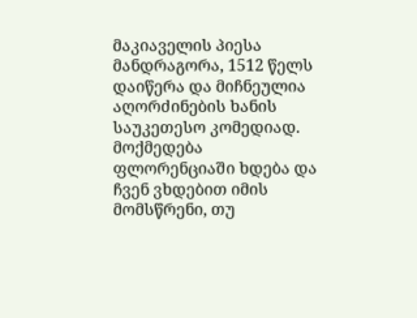მაკიაველის პიესა მანდრაგორა, 1512 წელს დაიწერა და მიჩნეულია აღორძინების ხანის საუკეთესო კომედიად. მოქმედება ფლორენციაში ხდება და ჩვენ ვხდებით იმის მომსწრენი, თუ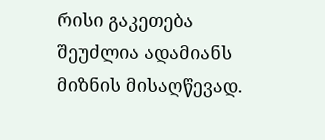რისი გაკეთება შეუძლია ადამიანს მიზნის მისაღწევად.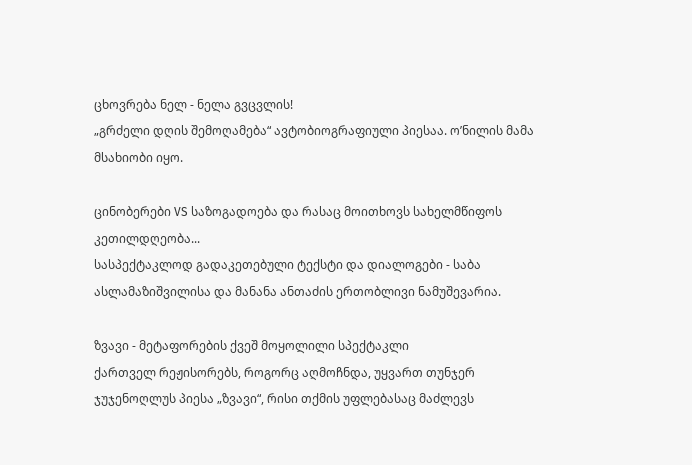ცხოვრება ნელ - ნელა გვცვლის!
„გრძელი დღის შემოღამება“ ავტობიოგრაფიული პიესაა. ო’ნილის მამა მსახიობი იყო.

ცინობერები VS საზოგადოება და რასაც მოითხოვს სახელმწიფოს კეთილდღეობა...
სასპექტაკლოდ გადაკეთებული ტექსტი და დიალოგები - საბა ასლამაზიშვილისა და მანანა ანთაძის ერთობლივი ნამუშევარია.

ზვავი - მეტაფორების ქვეშ მოყოლილი სპექტაკლი
ქართველ რეჟისორებს, როგორც აღმოჩნდა, უყვართ თუნჯერ ჯუჯენოღლუს პიესა „ზვავი“, რისი თქმის უფლებასაც მაძლევს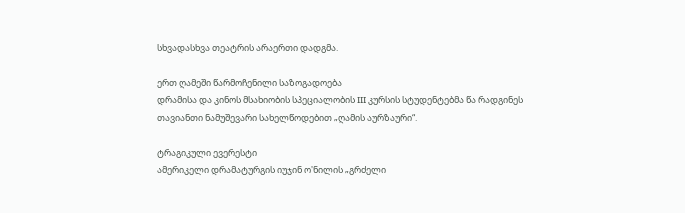სხვადასხვა თეატრის არაერთი დადგმა.

ერთ ღამეში წარმოჩენილი საზოგადოება
დრამისა და კინოს მსახიობის სპეციალობის III კურსის სტუდენტებმა წა რადგინეს თავიანთი ნამუშევარი სახელწოდებით „ღამის აურზაური“.

ტრაგიკული ევერესტი
ამერიკელი დრამატურგის იუჯინ ო'ნილის „გრძელი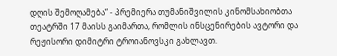დღის შემოღამება“ - პრემიერა თუმანიშვილის კინომსახიობთა თეატრში 17 მაისს გაიმართა, რომლის ინსცენირების ავტორი და რეჟისორი დიმიტრი ტროიანოვსკი გახლავთ.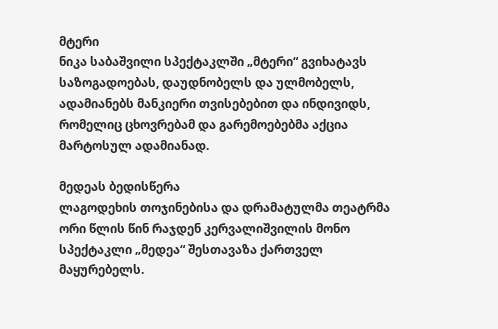მტერი
ნიკა საბაშვილი სპექტაკლში „მტერი“ გვიხატავს საზოგადოებას, დაუდნობელს და ულმობელს, ადამიანებს მანკიერი თვისებებით და ინდივიდს, რომელიც ცხოვრებამ და გარემოებებმა აქცია მარტოსულ ადამიანად.

მედეას ბედისწერა
ლაგოდეხის თოჯინებისა და დრამატულმა თეატრმა ორი წლის წინ რაჯდენ კერვალიშვილის მონო სპექტაკლი „მედეა“ შესთავაზა ქართველ მაყურებელს.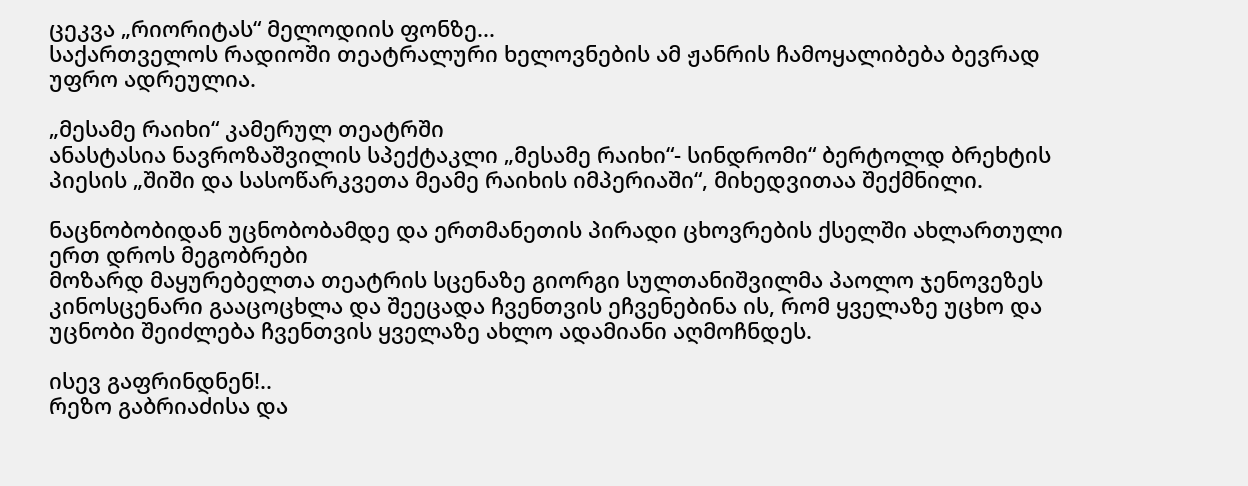ცეკვა „რიორიტას“ მელოდიის ფონზე...
საქართველოს რადიოში თეატრალური ხელოვნების ამ ჟანრის ჩამოყალიბება ბევრად უფრო ადრეულია.

„მესამე რაიხი“ კამერულ თეატრში
ანასტასია ნავროზაშვილის სპექტაკლი „მესამე რაიხი“- სინდრომი“ ბერტოლდ ბრეხტის პიესის „შიში და სასოწარკვეთა მეამე რაიხის იმპერიაში“, მიხედვითაა შექმნილი.

ნაცნობობიდან უცნობობამდე და ერთმანეთის პირადი ცხოვრების ქსელში ახლართული ერთ დროს მეგობრები
მოზარდ მაყურებელთა თეატრის სცენაზე გიორგი სულთანიშვილმა პაოლო ჯენოვეზეს კინოსცენარი გააცოცხლა და შეეცადა ჩვენთვის ეჩვენებინა ის, რომ ყველაზე უცხო და უცნობი შეიძლება ჩვენთვის ყველაზე ახლო ადამიანი აღმოჩნდეს.

ისევ გაფრინდნენ!..
რეზო გაბრიაძისა და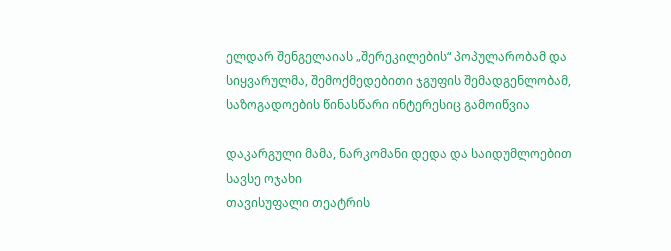ელდარ შენგელაიას „შერეკილების“ პოპულარობამ და სიყვარულმა, შემოქმედებითი ჯგუფის შემადგენლობამ, საზოგადოების წინასწარი ინტერესიც გამოიწვია

დაკარგული მამა, ნარკომანი დედა და საიდუმლოებით სავსე ოჯახი
თავისუფალი თეატრის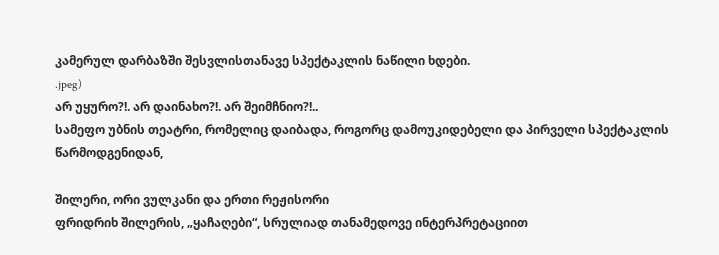კამერულ დარბაზში შესვლისთანავე სპექტაკლის ნაწილი ხდები.
.jpeg)
არ უყურო?!. არ დაინახო?!. არ შეიმჩნიო?!..
სამეფო უბნის თეატრი, რომელიც დაიბადა, როგორც დამოუკიდებელი და პირველი სპექტაკლის წარმოდგენიდან,

შილერი, ორი ვულკანი და ერთი რეჟისორი
ფრიდრიხ შილერის, „ყაჩაღები“, სრულიად თანამედოვე ინტერპრეტაციით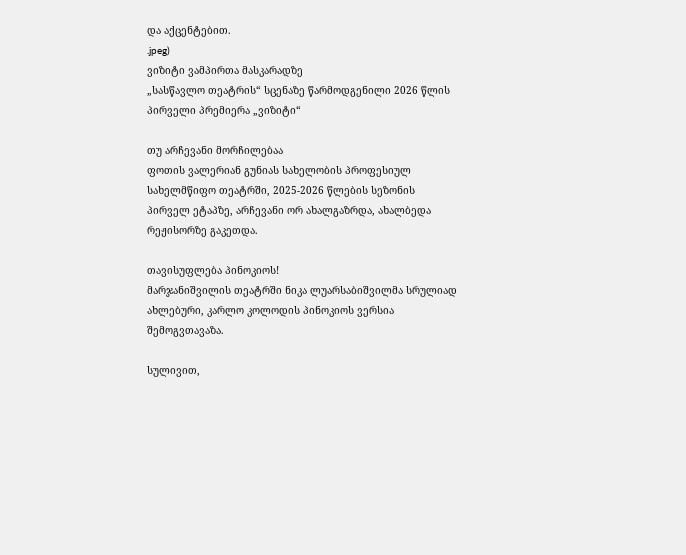და აქცენტებით.
.jpeg)
ვიზიტი ვამპირთა მასკარადზე
„სასწავლო თეატრის“ სცენაზე წარმოდგენილი 2026 წლის პირველი პრემიერა „ვიზიტი“

თუ არჩევანი მორჩილებაა
ფოთის ვალერიან გუნიას სახელობის პროფესიულ სახელმწიფო თეატრში, 2025-2026 წლების სეზონის პირველ ეტაპზე, არჩევანი ორ ახალგაზრდა, ახალბედა რეჟისორზე გაკეთდა.

თავისუფლება პინოკიოს!
მარჯანიშვილის თეატრში ნიკა ლუარსაბიშვილმა სრულიად ახლებური, კარლო კოლოდის პინოკიოს ვერსია შემოგვთავაზა.

სულივით,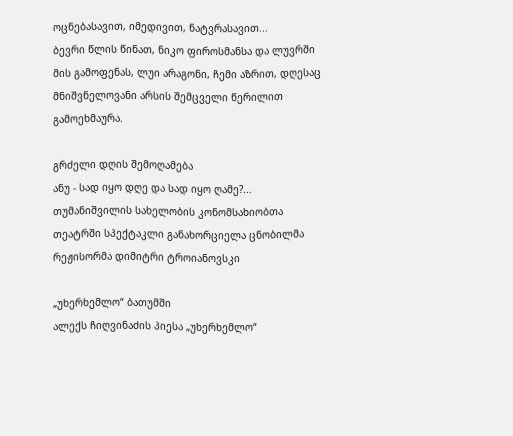ოცნებასავით, იმედივით, ნატვრასავით...
ბევრი წლის წინათ, ნიკო ფიროსმანსა და ლუვრში მის გამოფენას, ლუი არაგონი, ჩემი აზრით, დღესაც მნიშვნელოვანი არსის შემცველი წერილით გამოეხმაურა.

გრძელი დღის შემოღამება
ანუ - სად იყო დღე და სად იყო ღამე?...
თუმანიშვილის სახელობის კონომსახიობთა თეატრში სპექტაკლი განახორციელა ცნობილმა რეჟისორმა დიმიტრი ტროიანოვსკი

„უხერხემლო“ ბათუმში
ალექს ჩიღვინაძის პიესა „უხერხემლო“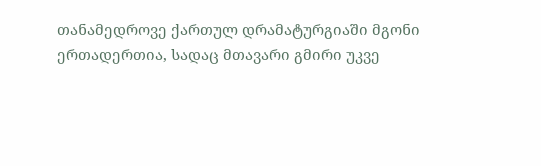თანამედროვე ქართულ დრამატურგიაში მგონი ერთადერთია, სადაც მთავარი გმირი უკვე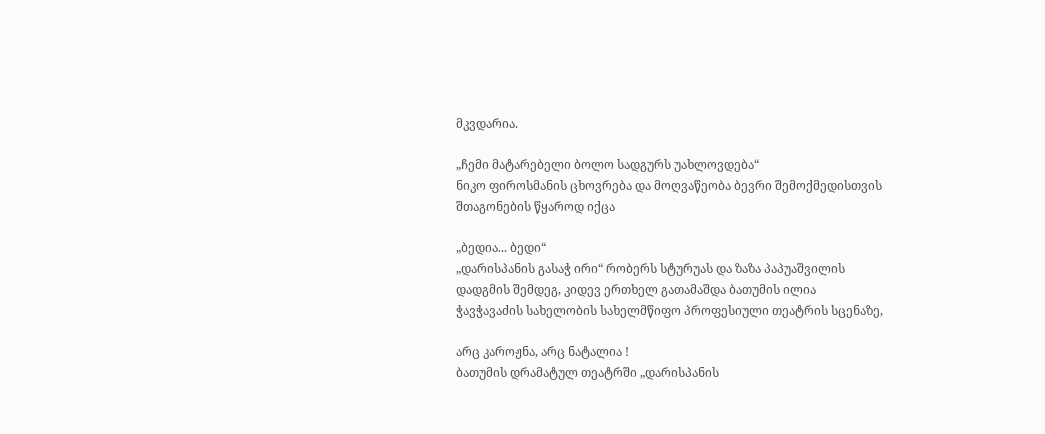მკვდარია.

„ჩემი მატარებელი ბოლო სადგურს უახლოვდება“
ნიკო ფიროსმანის ცხოვრება და მოღვაწეობა ბევრი შემოქმედისთვის შთაგონების წყაროდ იქცა

„ბედია... ბედი“
„დარისპანის გასაჭ ირი“ რობერს სტურუას და ზაზა პაპუაშვილის დადგმის შემდეგ, კიდევ ერთხელ გათამაშდა ბათუმის ილია ჭავჭავაძის სახელობის სახელმწიფო პროფესიული თეატრის სცენაზე,

არც კაროჟნა, არც ნატალია !
ბათუმის დრამატულ თეატრში „დარისპანის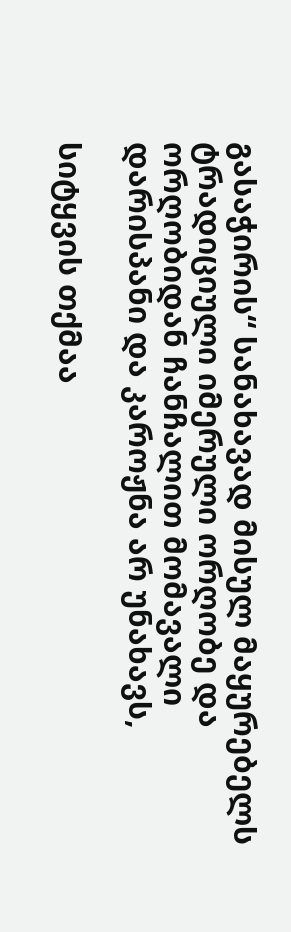გასაჭირის“ სანახავად მისულ მაყურებელს ტრადიციული იმერული ორღობე და ორღობიდან ჩანჩალით მომავალი დარისპანი და კაროჟნა არ უნახავს,

სიტყვის თქმაა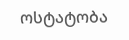ოსტატობა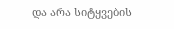და არა სიტყვების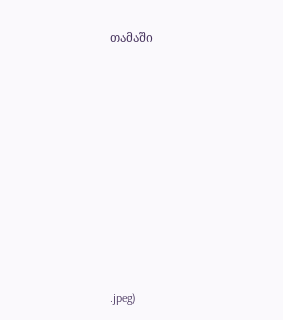თამაში













.jpeg)